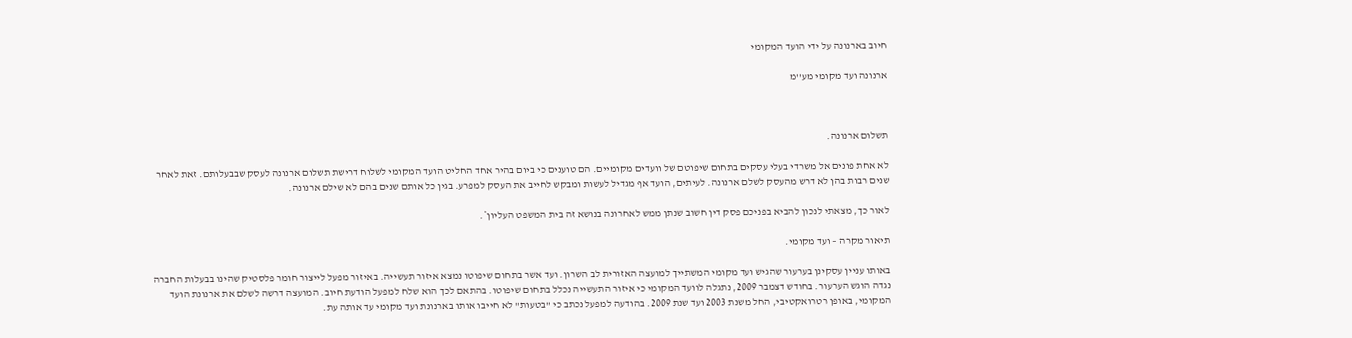חיוב בארנונה על ידי הועד המקומי

ארנונה ועד מקומי מע''מ



תשלום ארנונה.

לא אחת פונים אל משרדי בעלי עסקים בתחום שיפוטם של וועדים מקומיים. הם טוענים כי ביום בהיר אחד החליט הועד המקומי לשלוח דרישת תשלום ארנונה לעסק שבבעלותם. זאת לאחר שנים רבות בהן לא דרש מהעסק לשלם ארנונה. לעיתים, הועד אף מגדיל לעשות ומבקש לחייב את העסק למפרע. בגין כל אותם שנים בהם לא שילם ארנונה.

לאור כך, מצאתי לנכון להביא בפניכם פסק דין חשוב שנתן ממש לאחרונה בנושא זה בית המשפט העליון*.

תיאור מקרה – ועד מקומי.

באותו עניין עסקינן בערעור שהגיש ועד מקומי המשתייך למועצה האזורית לב השרון. ועד אשר בתחום שיפוטו נמצא איזור תעשייה. באיזור מפעל לייצור חומר פלסטיק שהינו בבעלות החברה נגדה הוגש הערעור. בחודש דצמבר 2009, נתגלה לוועד המקומי כי איזור התעשייה נכלל בתחום שיפוטו. בהתאם לכך הוא שלח למפעל הודעת חיוב. המועצה דרשה לשלם את ארנונת הועד המקומי, באופן רטרואקטיבי, החל משנת 2003 ועד שנת 2009. בהודעה למפעל נכתב כי "בטעות" לא חייבו אותו בארנונת ועד מקומי עד אותה עת.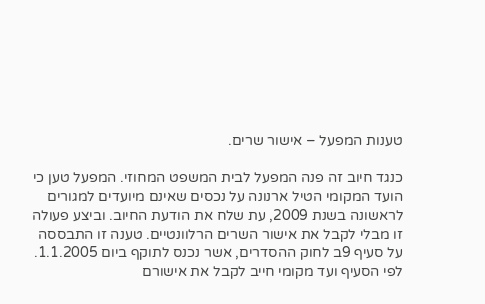טענות המפעל – אישור שרים.

כנגד חיוב זה פנה המפעל לבית המשפט המחוזי. המפעל טען כי הועד המקומי הטיל ארנונה על נכסים שאינם מיועדים למגורים לראשונה בשנת 2009, עת שלח את הודעת החיוב. וביצע פעולה זו מבלי לקבל את אישור השרים הרלוונטיים. טענה זו התבססה על סעיף 9ב לחוק ההסדרים, אשר נכנס לתוקף ביום 1.1.2005. לפי הסעיף ועד מקומי חייב לקבל את אישורם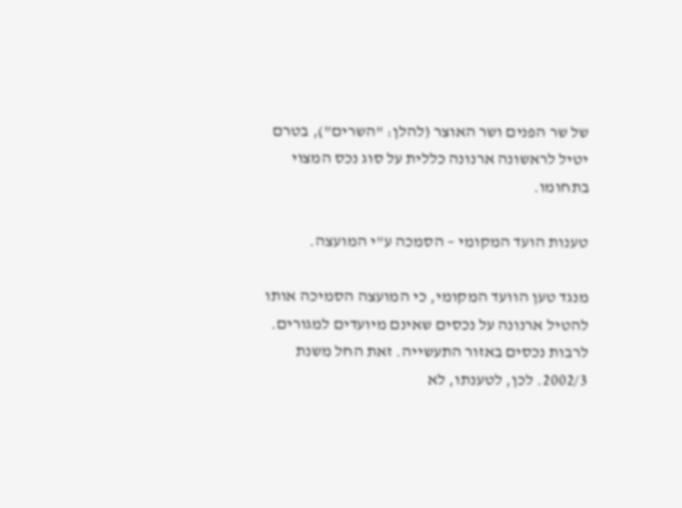של שר הפנים ושר האוצר (להלן: "השרים"), בטרם יטיל לראשונה ארנונה כללית על סוג נכס המצוי בתחומו.

טענות הועד המקומי – הסמכה ע"י המועצה.

מנגד טען הוועד המקומי, כי המועצה הסמיכה אותו להטיל ארנונה על נכסים שאינם מיועדים למגורים. לרבות נכסים באזור התעשייה. זאת החל משנת 2002/3. לכן, לטענתו, לא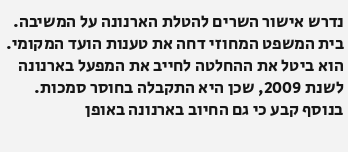נדרש אישור השרים להטלת הארנונה על המשיבה. בית המשפט המחוזי דחה את טענות הועד המקומי. הוא ביטל את ההחלטה לחייב את המפעל בארנונה לשנת 2009, שכן היא התקבלה בחוסר סמכות. בנוסף קבע כי גם החיוב בארנונה באופן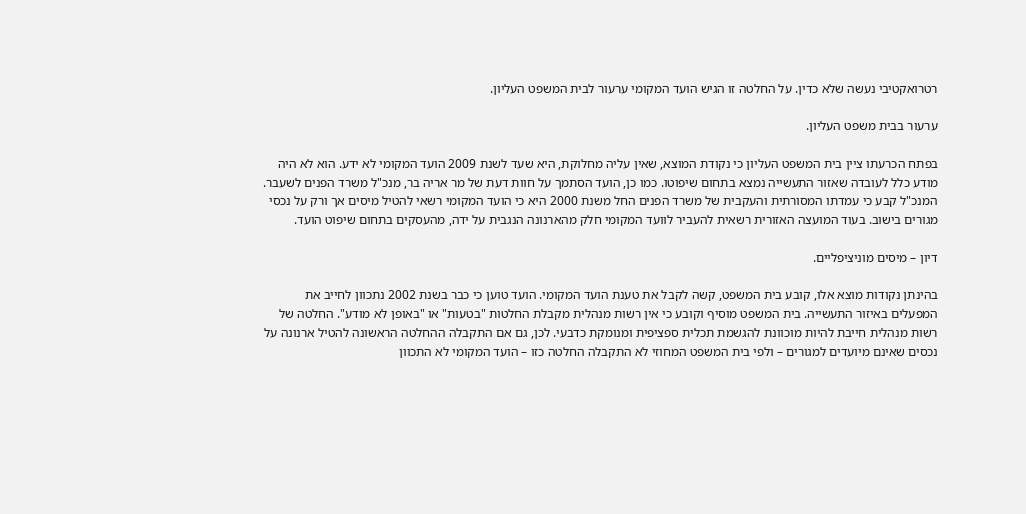רטרואקטיבי נעשה שלא כדין. על החלטה זו הגיש הועד המקומי ערעור לבית המשפט העליון.

ערעור בבית משפט העליון.

בפתח הכרעתו ציין בית המשפט העליון כי נקודת המוצא, שאין עליה מחלוקת, היא שעד לשנת 2009 הועד המקומי לא ידע. הוא לא היה מודע כלל לעובדה שאזור התעשייה נמצא בתחום שיפוטו. כמו כן, הועד הסתמך על חוות דעת של מר אריה בר, מנכ"ל משרד הפנים לשעבר. המנכ"ל קבע כי עמדתו המסורתית והעקבית של משרד הפנים החל משנת 2000 היא כי הועד המקומי רשאי להטיל מיסים אך ורק על נכסי מגורים בישוב. בעוד המועצה האזורית רשאית להעביר לוועד המקומי חלק מהארנונה הנגבית על ידה, מהעסקים בתחום שיפוט הועד.

דיון – מיסים מוניציפליים.

בהינתן נקודות מוצא אלו, קובע בית המשפט, קשה לקבל את טענת הועד המקומי. הועד טוען כי כבר בשנת 2002 נתכוון לחייב את המפעלים באיזור התעשייה. בית המשפט מוסיף וקובע כי אין רשות מנהלית מקבלת החלטות "בטעות" או "באופן לא מודע". החלטה של רשות מנהלית חייבת להיות מוכוונת להגשמת תכלית ספציפית ומנומקת כדבעי. לכן, גם אם התקבלה ההחלטה הראשונה להטיל ארנונה על נכסים שאינם מיועדים למגורים – ולפי בית המשפט המחוזי לא התקבלה החלטה כזו – הועד המקומי לא התכוון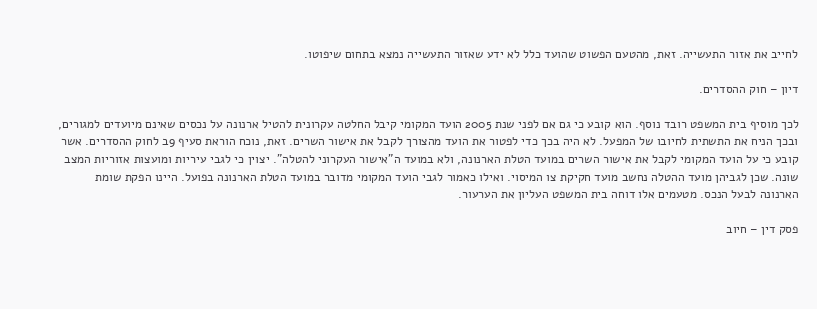לחייב את אזור התעשייה. זאת, מהטעם הפשוט שהועד כלל לא ידע שאזור התעשייה נמצא בתחום שיפוטו.

דיון – חוק ההסדרים.

לכך מוסיף בית המשפט רובד נוסף. הוא קובע כי גם אם לפני שנת 2005 הועד המקומי קיבל החלטה עקרונית להטיל ארנונה על נכסים שאינם מיועדים למגורים, ובכך הניח את התשתית לחיובו של המפעל. לא היה בכך כדי לפטור את הועד מהצורך לקבל את אישור השרים. זאת, נוכח הוראת סעיף 9ב לחוק ההסדרים. אשר קובע כי על הועד המקומי לקבל את אישור השרים במועד הטלת הארנונה, ולא במועד ה"אישור העקרוני להטלה". יצוין כי לגבי עיריות ומועצות אזוריות המצב שונה. שכן לגביהן מועד ההטלה נחשב מועד חקיקת צו המיסוי. ואילו כאמור לגבי הועד המקומי מדובר במועד הטלת הארנונה בפועל. היינו הפקת שומת הארנונה לבעל הנכס. מטעמים אלו דוחה בית המשפט העליון את הערעור.

פסק דין – חיוב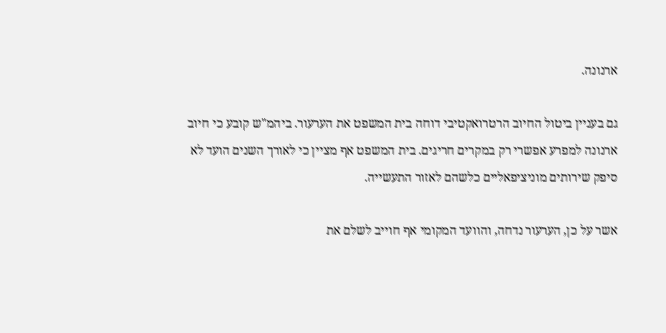ארנונה.

גם בעניין ביטול החיוב הרטרואקטיבי דוחה בית המשפט את הערעור. ביהמ"ש קובע כי חיוב ארנונה למפרע אפשרי רק במקרים חריגים. בית המשפט אף מציין כי לאורך השנים הועד לא סיפק שירותים מוניציפאליים כלשהם לאזור התעשייה.

אשר על כן, הערעור נדחה, והוועד המקומי אף חוייב לשלם את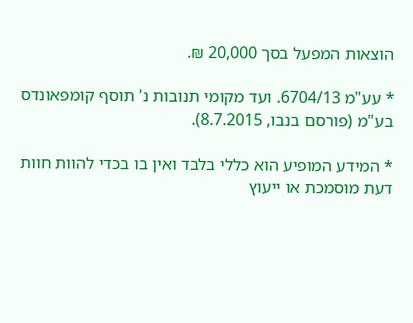הוצאות המפעל בסך 20,000 ₪.

* עע"מ 6704/13. ועד מקומי תנובות נ' תוסף קומפאונדס בע"מ (פורסם בנבו, 8.7.2015).

* המידע המופיע הוא כללי בלבד ואין בו בכדי להוות חוות דעת מוסמכת או ייעוץ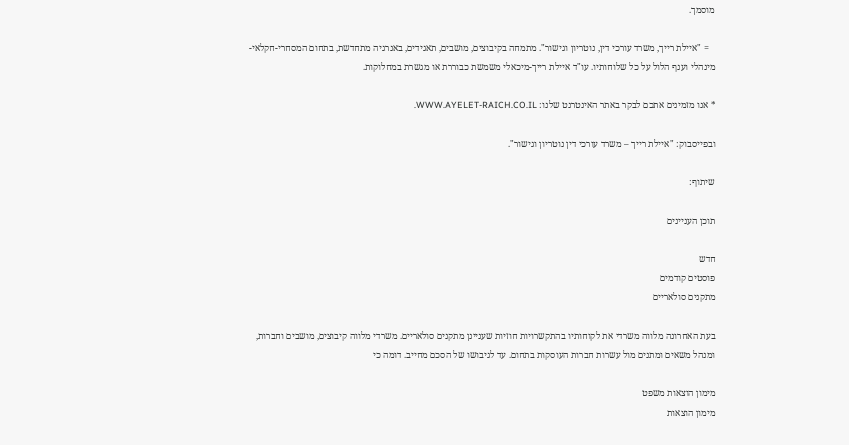מוסמך.

   = "איילת רייך, משרד עורכי דין, נוטריון וגישור". מתמחה בקיבוצים, מושבים, תאגידים, באנרגיה מתחדשת, בתחום המסחרי-חקלאי-מינהלי וענף הלול על כל שלוחותיו. עו"ד איילת רייך-מיכאלי משמשת כבוררת או מגשרת במחלוקות.

* אנו מזמינים אתכם לבקר באתר האינטרנט שלנו: WWW.AYELET-RAICH.CO.IL.

ובפייסבוק: "איילת רייך – משרד עורכי דין נוטריון וגישור".

שיתוף:

תוכן העניינים

חדש
פוסטים קודמים
מתקנים סולאריים

בעת האחרונה מלווה משרדי את לקוחותיו בהתקשרויות חוזיות שעניינן מתקנים סולאריים. משרדי מלווה קיבוצים, מושבים וחברות, ומנהל משאים ומתנים מול עשרות חברות העוסקות בתחום. עד לגיבושו של הסכם מחייב. דומה כי

מימון הוצאות משפט
מימון הוצאות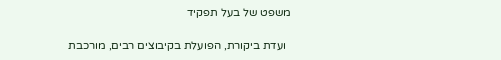משפט של בעל תפקיד

  ועדת ביקורת, הפועלת בקיבוצים רבים, מורכבת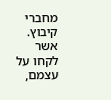מחברי קיבוץ. אשר לקחו על עצמם,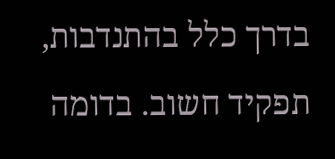בדרך כלל בהתנדבות, תפקיד חשוב. בדומה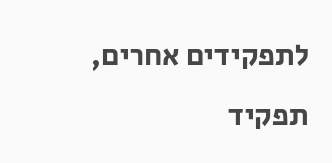לתפקידים אחרים, תפקיד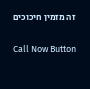זה מזמין חיכוכים

Call Now Button